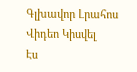Գլխավոր Լրահոս Վիդեո Կիսվել
Էս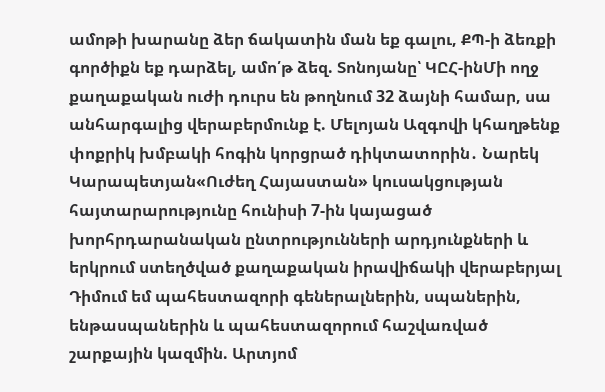ամոթի խարանը ձեր ճակատին ման եք գալու, ՔՊ-ի ձեռքի գործիքն եք դարձել, ամո՛թ ձեզ. Տոնոյանը՝ ԿԸՀ-ինՄի ողջ քաղաքական ուժի դուրս են թողնում 32 ձայնի համար, սա անհարգալից վերաբերմունք է. Մելոյան Ազգովի կհաղթենք փոքրիկ խմբակի հոգին կորցրած դիկտատորին․ Նարեկ Կարապետյան«Ուժեղ Հայաստան» կուսակցության հայտարարությունը հունիսի 7-ին կայացած խորհրդարանական ընտրությունների արդյունքների և երկրում ստեղծված քաղաքական իրավիճակի վերաբերյալ Դիմում եմ պահեստազորի գեներալներին, սպաներին, ենթասպաներին և պահեստազորում հաշվառված շարքային կազմին. Արտյոմ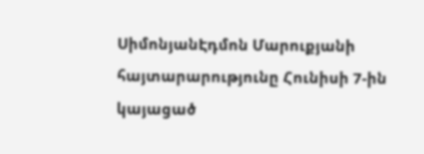ՍիմոնյանԷդմոն Մարուքյանի հայտարարությունը Հունիսի 7-ին կայացած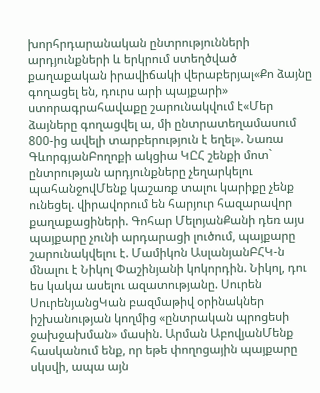խորհրդարանական ընտրությունների արդյունքների և երկրում ստեղծված քաղաքական իրավիճակի վերաբերյալ«Քո ձայնը գողացել են, դուրս արի պայքարի» ստորագրահավաքը շարունակվում է«Մեր ձայները գողացվել ա, մի ընտրատեղամասում 800-ից ավելի տարբերություն է եղել». Նառա ԳևորգյանԲողոքի ակցիա ԿԸՀ շենքի մոտ` ընտրության արդյունքները չեղարկելու պահանջովՄենք կաշառք տալու կարիքը չենք ունեցել. վիրավորում են հարյուր հազարավոր քաղաքացիների. Գոհար ՄելոյանՔանի դեռ այս պայքարը չունի արդարացի լուծում, պայքարը շարունակվելու է. Մամիկոն ԱսլանյանԲՀԿ-ն մնալու է Նիկոլ Փաշինյանի կոկորդին. Նիկոլ, դու ես կակա ասելու ազատությանը. Սուրեն ՍուրենյանցԿան բազմաթիվ օրինակներ իշխանության կողմից «ընտրական պրոցեսի ջախջախման» մասին. Արման ԱբովյանՄենք հասկանում ենք, որ եթե փողոցային պայքարը սկսվի, ապա այն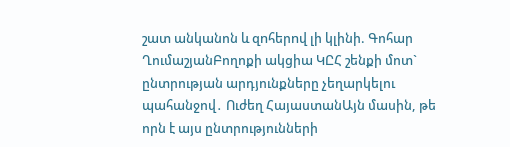շատ անկանոն և զnհերnվ լի կլինի. Գոհար ՂումաշյանԲողոքի ակցիա ԿԸՀ շենքի մոտ` ընտրության արդյունքները չեղարկելու պահանջով․ Ուժեղ ՀայաստանԱյն մասին, թե որն է այս ընտրությունների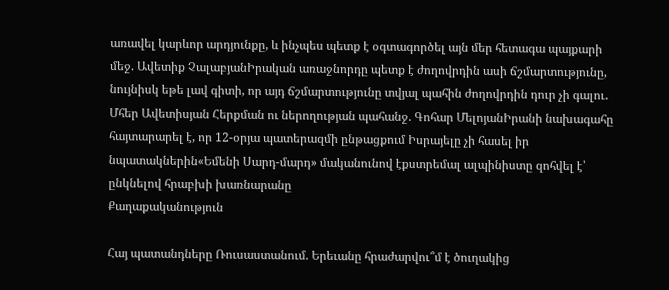առավել կարևոր արդյունքը, և ինչպես պետք է օգտագործել այն մեր հետագա պայքարի մեջ. Ավետիք ՉալաբյանԻրական առաջնորդը պետք է ժողովրդին ասի ճշմարտությունը, նույնիսկ եթե լավ գիտի, որ այդ ճշմարտությունը տվյալ պահին ժողովրդին դուր չի գալու․ Մհեր Ավետիսյան Հերքման ու ներողության պահանջ. Գոհար ՄելոյանԻրանի նախագահը հայտարարել է, որ 12-օրյա պատերազմի ընթացքում Իսրայելը չի հասել իր նպատակներին«Եմենի Սարդ-մարդ» մականունով էքստրեմալ ալպինիստը զոհվել է՝ ընկնելով հրաբխի խառնարանը
Քաղաքականություն

Հայ պատանդները Ռուսաստանում. Երեւանը հրաժարվու՞մ է ծուղակից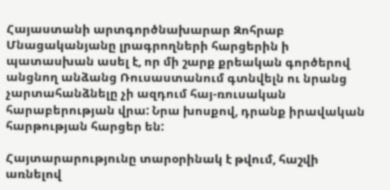Հայաստանի արտգործնախարար Զոհրաբ Մնացականյանը լրագրողների հարցերին ի պատասխան ասել է, որ մի շարք քրեական գործերով անցնող անձանց Ռուսաստանում գտնվելն ու նրանց չարտահանձնելը չի ազդում հայ-ռուսական հարաբերության վրա: Նրա խոսքով, դրանք իրավական հարթության հարցեր են:

Հայտարարությունը տարօրինակ է թվում, հաշվի առնելով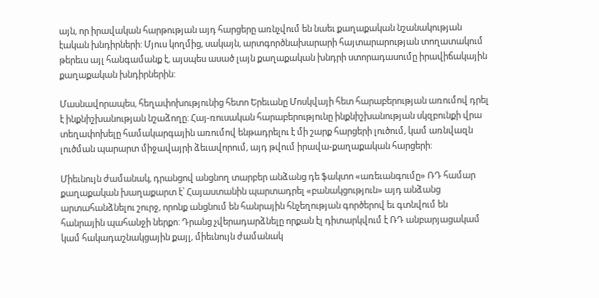այն, որ իրավական հարթության այդ հարցերը առնչվում են նաեւ քաղաքական նշանակության էական խնդիրների: Մյուս կողմից, սակայն, արտգործնախարարի հայտարարության տողատակում թերեւս այլ հանգամանք է, այսպես ասած լայն քաղաքական խնդրի ստորադասումը իրավիճակային քաղաքական խնդիրներին:

Մասնավորապես, հեղափոխությունից հետո Երեւանը Մոսկվայի հետ հարաբերության առումով դրել է ինքնիշխանության նշաձողը: Հայ-ռուսական հարաբերությունը ինքնիշխանության սկզբունքի վրա տեղափոխելը համակարգային առումով ենթադրելու է մի շարք հարցերի լուծում, կամ առնվազն լուծման պարարտ միջավայրի ձեւավորում, այդ թվում իրավա-քաղաքական հարցերի:

Միեւնույն ժամանակ, դրանցով անցնող տարբեր անձանց դե ֆակտո «առեւանգումը» ՌԴ համար քաղաքական խաղաքարտ է՝ Հայաստանին պարտադրել «բանակցություն» այդ անձանց արտահանձնելու շուրջ, որոնք անցնում են հանրային հնչեղության գործերով եւ գտնվում են հանրային պահանջի ներքո: Դրանց չվերադարձնելը որքան էլ դիտարկվում է ՌԴ անբարյացակամ կամ հակադաշնակցային քայլ, միեւնույն ժամանակ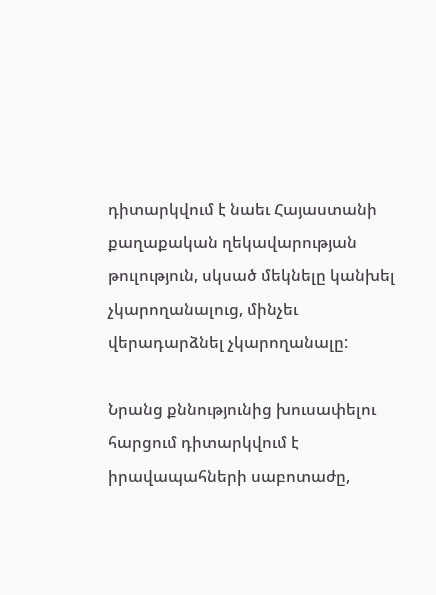դիտարկվում է նաեւ Հայաստանի քաղաքական ղեկավարության թուլություն, սկսած մեկնելը կանխել չկարողանալուց, մինչեւ վերադարձնել չկարողանալը:

Նրանց քննությունից խուսափելու հարցում դիտարկվում է իրավապահների սաբոտաժը,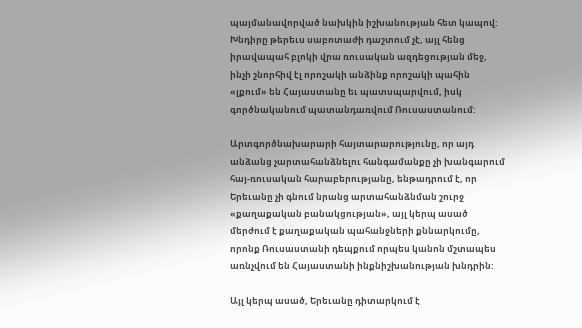պայմանավորված նախկին իշխանության հետ կապով: Խնդիրը թերեւս սաբոտաժի դաշտում չէ, այլ հենց իրավապահ բլոկի վրա ռուսական ազդեցության մեջ, ինչի շնորհիվ էլ որոշակի անձինք որոշակի պահին «լքում» են Հայաստանը եւ պատսպարվում, իսկ գործնականում պատանդառվում Ռուսաստանում:

Արտգործնախարարի հայտարարությունը, որ այդ անձանց չարտահանձնելու հանգամանքը չի խանգարում հայ-ռուսական հարաբերությանը, ենթադրում է, որ Երեւանը չի գնում նրանց արտահանձնման շուրջ «քաղաքական բանակցության», այլ կերպ ասած մերժում է քաղաքական պահանջների քննարկումը, որոնք Ռուսաստանի դեպքում որպես կանոն մշտապես առնչվում են Հայաստանի ինքնիշխանության խնդրին:

Այլ կերպ ասած, Երեւանը դիտարկում է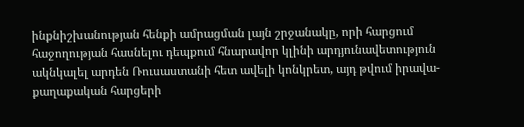ինքնիշխանության հենքի ամրացման լայն շրջանակը, որի հարցում հաջողության հասնելու դեպքում հնարավոր կլինի արդյունավետություն ակնկալել արդեն Ռուսաստանի հետ ավելի կոնկրետ, այդ թվում իրավա-քաղաքական հարցերի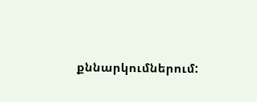քննարկումներում: